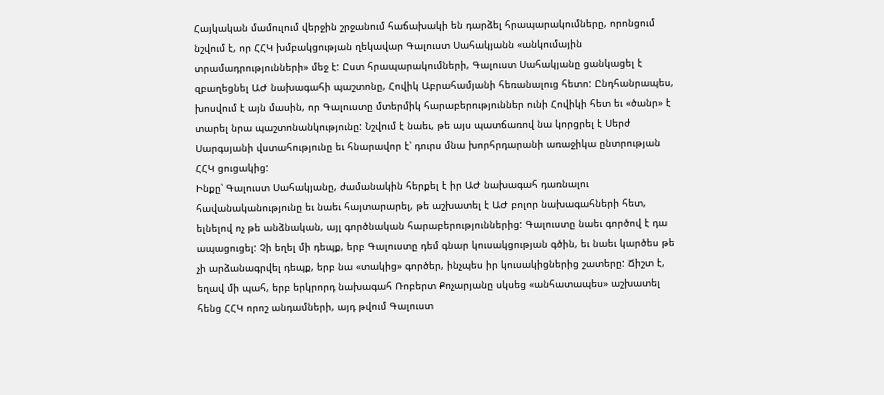Հայկական մամուլում վերջին շրջանում հաճախակի են դարձել հրապարակումները, որոնցում նշվում է, որ ՀՀԿ խմբակցության ղեկավար Գալուստ Սահակյանն «անկումային տրամադրությունների» մեջ է: Ըստ հրապարակումների, Գալուստ Սահակյանը ցանկացել է զբաղեցնել ԱԺ նախագահի պաշտոնը, Հովիկ Աբրահամյանի հեռանալուց հետո: Ընդհանրապես, խոսվում է այն մասին, որ Գալուստը մտերմիկ հարաբերություններ ունի Հովիկի հետ եւ «ծանր» է տարել նրա պաշտոնանկությունը: Նշվում է նաեւ, թե այս պատճառով նա կորցրել է Սերժ Սարգսյանի վստահությունը եւ հնարավոր է՝ դուրս մնա խորհրդարանի առաջիկա ընտրության ՀՀԿ ցուցակից:
Ինքը՝ Գալուստ Սահակյանը, ժամանակին հերքել է իր ԱԺ նախագահ դառնալու հավանականությունը եւ նաեւ հայտարարել, թե աշխատել է ԱԺ բոլոր նախագահների հետ, ելնելով ոչ թե անձնական, այլ գործնական հարաբերություններից: Գալուստը նաեւ գործով է դա ապացուցել: Չի եղել մի դեպք, երբ Գալուստը դեմ գնար կուսակցության գծին, եւ նաեւ կարծես թե չի արձանագրվել դեպք, երբ նա «տակից» գործեր, ինչպես իր կուսակիցներից շատերը: Ճիշտ է, եղավ մի պահ, երբ երկրորդ նախագահ Ռոբերտ Քոչարյանը սկսեց «անհատապես» աշխատել հենց ՀՀԿ որոշ անդամների, այդ թվում Գալուստ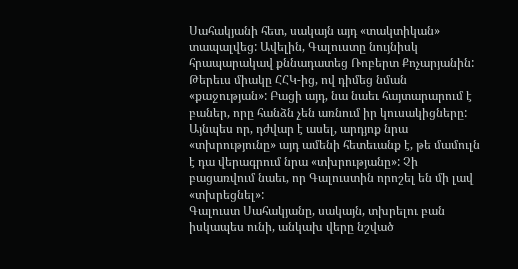Սահակյանի հետ, սակայն այդ «տակտիկան» տապալվեց: Ավելին, Գալուստը նույնիսկ հրապարակավ քննադատեց Ռոբերտ Քոչարյանին: Թերեւս միակը ՀՀԿ-ից, ով դիմեց նման «քաջության»: Բացի այդ, նա նաեւ հայտարարում է բաներ, որը հանձն չեն առնում իր կուսակիցները:
Այնպես որ, դժվար է ասել, արդյոք նրա «տխրությունը» այդ ամենի հետեւանք է, թե մամուլն է դա վերագրում նրա «տխրությանը»: Չի բացառվում նաեւ, որ Գալուստին որոշել են մի լավ «տխրեցնել»:
Գալուստ Սահակյանը, սակայն, տխրելու բան իսկապես ունի, անկախ վերը նշված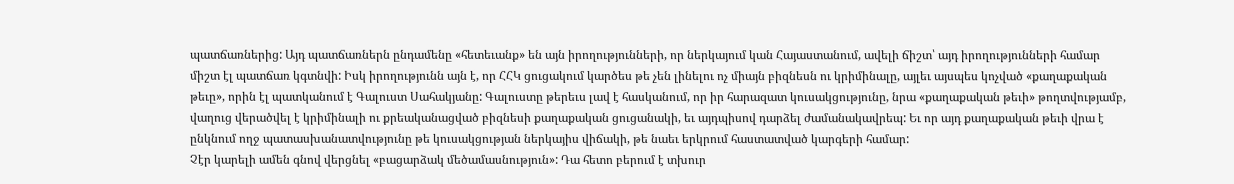պատճառներից: Այդ պատճառներն ընդամենը «հետեւանք» են այն իրողությունների, որ ներկայում կան Հայաստանում, ավելի ճիշտ՝ այդ իրողությունների համար միշտ էլ պատճառ կգտնվի: Իսկ իրողությունն այն է, որ ՀՀԿ ցուցակում կարծես թե չեն լինելու ոչ միայն բիզնեսն ու կրիմինալը, այլեւ այսպես կոչված «քաղաքական թեւը», որին էլ պատկանում է Գալուստ Սահակյանը: Գալուստը թերեւս լավ է հասկանում, որ իր հարազատ կուսակցությունը, նրա «քաղաքական թեւի» թողտվությամբ, վաղուց վերածվել է կրիմինալի ու քրեականացված բիզնեսի քաղաքական ցուցանակի, եւ այդպիսով դարձել ժամանակավրեպ: Եւ որ այդ քաղաքական թեւի վրա է ընկնում ողջ պատասխանատվությունը թե կուսակցության ներկայիս վիճակի, թե նաեւ երկրում հաստատված կարգերի համար:
Չէր կարելի ամեն գնով վերցնել «բացարձակ մեծամասնություն»: Դա հետո բերում է տխուր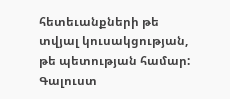հետեւանքների թե տվյալ կուսակցության, թե պետության համար: Գալուստ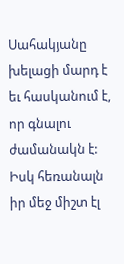Սահակյանը խելացի մարդ է եւ հասկանում է, որ գնալու ժամանակն է: Իսկ հեռանալն իր մեջ միշտ էլ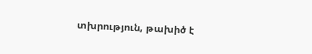տխրություն, թախիծ է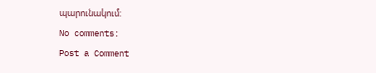պարունակում:
No comments:
Post a Comment